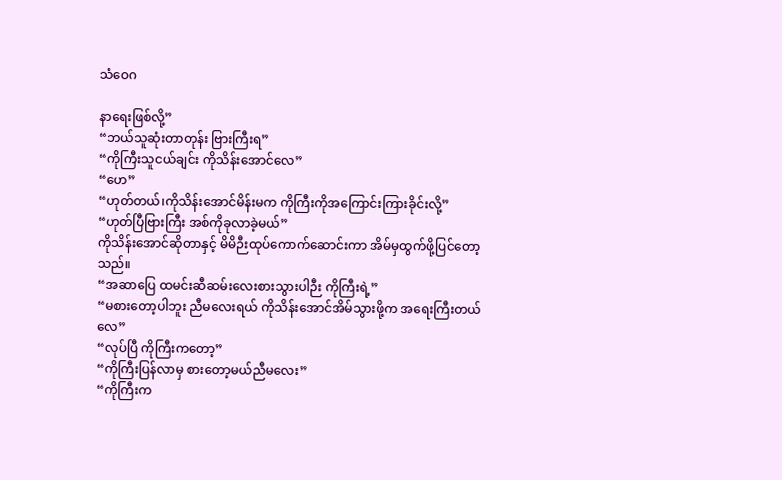သံဝေဂ

နာရေးဖြစ်လို့”
“ဘယ်သူဆုံးတာတုန်း ဗြားကြီးရ”
“ကိုကြီးသူငယ်ချင်း ကိုသိန်းအောင်လေ”
“ဟေ”
“ဟုတ်တယ်၊ကိုသိန်းအောင်မိန်းမက ကိုကြီးကိုအကြောင်းကြားခိုင်းလို့”
“ဟုတ်ပြီဗြားကြီး အစ်ကိုခုလာခဲ့မယ်”
ကိုသိန်းအောင်ဆိုတာနှင့် မိမိဉီးထုပ်ကောက်ဆောင်းကာ အိမ်မှထွက်ဖို့ပြင်တော့သည်။
“အဆာပြေ ထမင်းဆီဆမ်းလေးစားသွားပါဉီး ကိုကြီးရဲ့”
“မစားတော့ပါဘူး ညီမလေးရယ် ကိုသိန်းအောင်အိမ်သွားဖို့က အရေးကြီးတယ်လေ”
“လုပ်ပြီ ကိုကြီးကတော့”
“ကိုကြီးပြန်လာမှ စားတော့မယ်ညီမလေး”
“ကိုကြီးက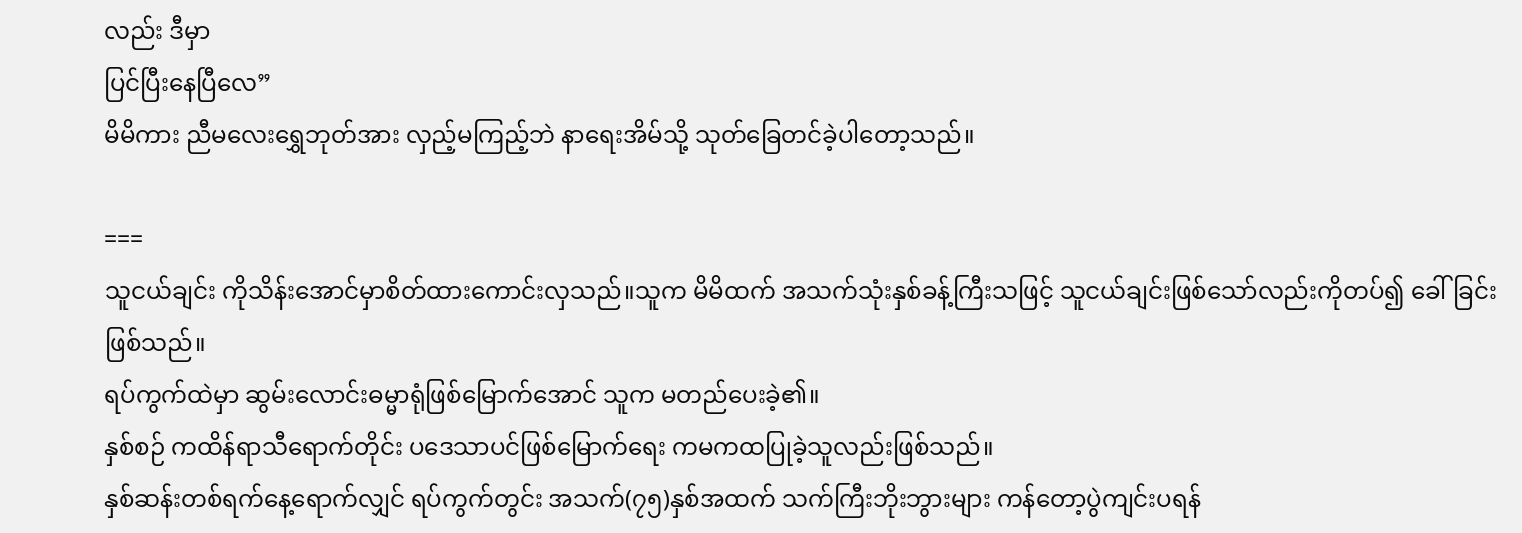လည်း ဒီမှာ
ပြင်ပြီးနေပြီလေ”
မိမိကား ညီမလေးရွှေဘုတ်အား လှည့်မကြည့်ဘဲ နာရေးအိမ်သို့ သုတ်ခြေတင်ခဲ့ပါတော့သည်။

===
သူငယ်ချင်း ကိုသိန်းအောင်မှာစိတ်ထားကောင်းလှသည်။သူက မိမိထက် အသက်သုံးနှစ်ခန့်ကြီးသဖြင့် သူငယ်ချင်းဖြစ်သော်လည်းကိုတပ်၍ ခေါ်ခြင်းဖြစ်သည်။
ရပ်ကွက်ထဲမှာ ဆွမ်းလောင်းဓမ္မာရုံဖြစ်မြောက်အောင် သူက မတည်ပေးခဲ့၏။
နှစ်စဉ် ကထိန်ရာသီရောက်တိုင်း ပဒေသာပင်ဖြစ်မြောက်ရေး ကမကထပြုခဲ့သူလည်းဖြစ်သည်။
နှစ်ဆန်းတစ်ရက်နေ့ရောက်လျှင် ရပ်ကွက်တွင်း အသက်(၇၅)နှစ်အထက် သက်ကြီးဘိုးဘွားများ ကန်တော့ပွဲကျင်းပရန်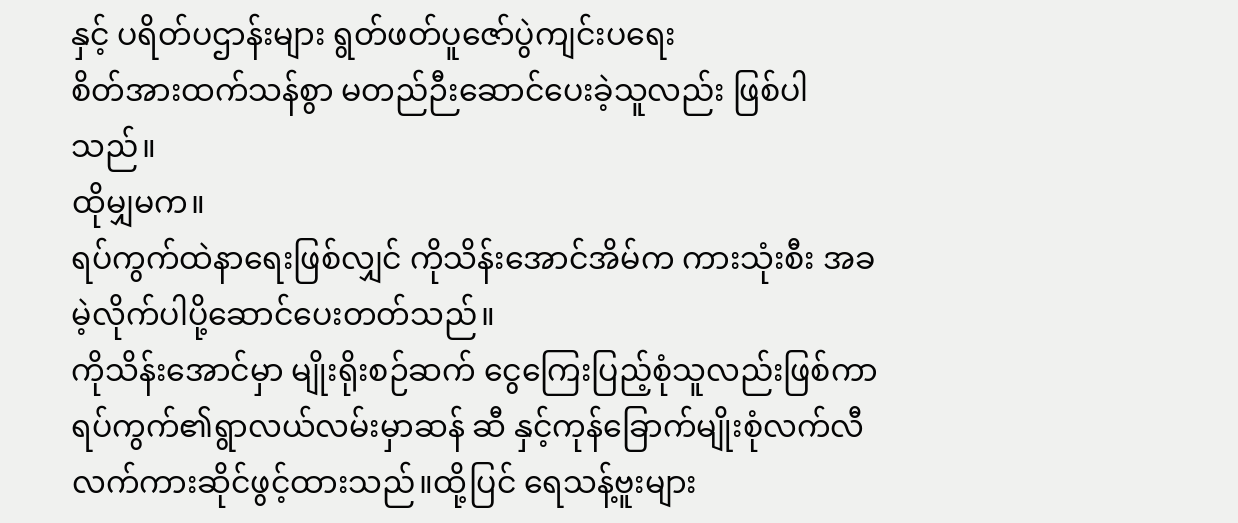နှင့် ပရိတ်ပဌာန်းများ ရွတ်ဖတ်ပူဇော်ပွဲကျင်းပရေး
စိတ်အားထက်သန်စွာ မတည်ဉီးဆောင်ပေးခဲ့သူလည်း ဖြစ်ပါသည်။
ထိုမျှမက။
ရပ်ကွက်ထဲနာရေးဖြစ်လျှင် ကိုသိန်းအောင်အိမ်က ကားသုံးစီး အခမဲ့လိုက်ပါပို့ဆောင်ပေးတတ်သည်။
ကိုသိန်းအောင်မှာ မျိုးရိုးစဉ်ဆက် ငွေကြေးပြည့်စုံသူလည်းဖြစ်ကာ ရပ်ကွက်၏ရွာလယ်လမ်းမှာဆန် ဆီ နှင့်ကုန်ခြောက်မျိုးစုံလက်လီလက်ကားဆိုင်ဖွင့်ထားသည်။ထို့ပြင် ရေသန့်ဗူးများ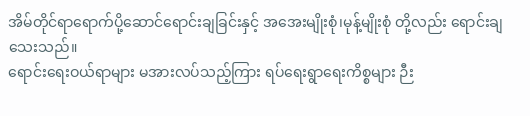အိမ်တိုင်ရာရောက်ပို့ဆောင်ရောင်းချခြင်းနှင့် အအေးမျိုးစုံ၊မုန့်မျိုးစုံ တို့လည်း ရောင်းချသေးသည်။
ရောင်းရေးဝယ်ရာများ မအားလပ်သည့်ကြား ရပ်ရေးရွာရေးကိစ္စများ ဉီး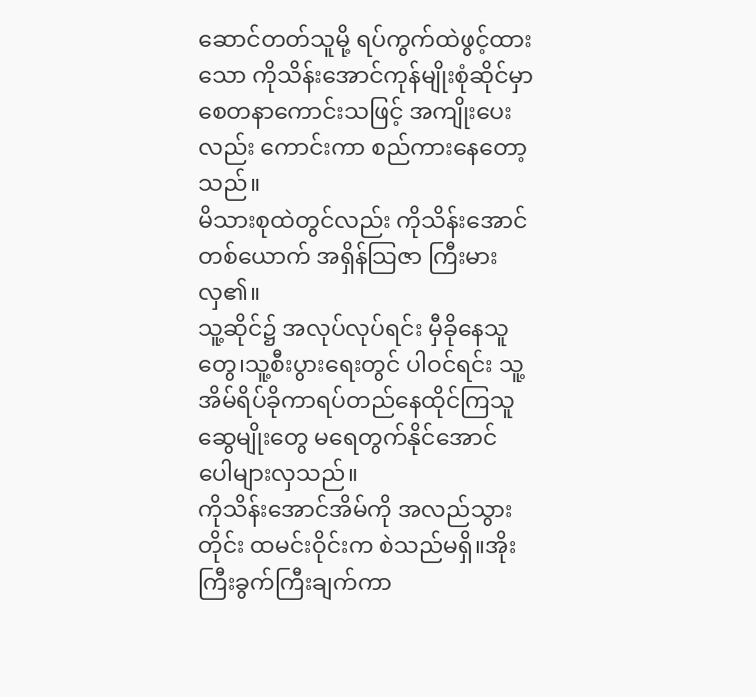ဆောင်တတ်သူမို့ ရပ်ကွက်ထဲဖွင့်ထားသော ကိုသိန်းအောင်ကုန်မျိုးစုံဆိုင်မှာ စေတနာကောင်းသဖြင့် အကျိုးပေးလည်း ကောင်းကာ စည်ကားနေတော့သည်။
မိသားစုထဲတွင်လည်း ကိုသိန်းအောင်တစ်ယောက် အရှိန်သြဇာ ကြီးမားလှ၏။
သူ့ဆိုင်၌ အလုပ်လုပ်ရင်း မှီခိုနေသူတွေ၊သူ့စီးပွားရေးတွင် ပါဝင်ရင်း သူ့အိမ်ရိပ်ခိုကာရပ်တည်နေထိုင်ကြသူ ဆွေမျိုးတွေ မရေတွက်နိုင်အောင် ပေါများလှသည်။
ကိုသိန်းအောင်အိမ်ကို အလည်သွားတိုင်း ထမင်းဝိုင်းက စဲသည်မရှိ။အိုးကြီးခွက်ကြီးချက်ကာ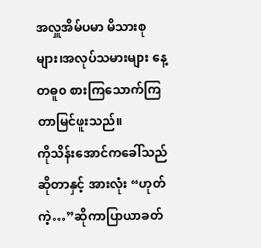အလှူအိမ်ပမာ မိသားစုများ၊အလုပ်သမားများ နေ့တဓူ၀ စားကြသောက်ကြတာမြင်ဖူးသည်။
ကိုသိန်းအောင်ကခေါ်သည်ဆိုတာနှင့် အားလုံး “ဟုတ်ကဲ့…”ဆိုကာပြာယာခတ်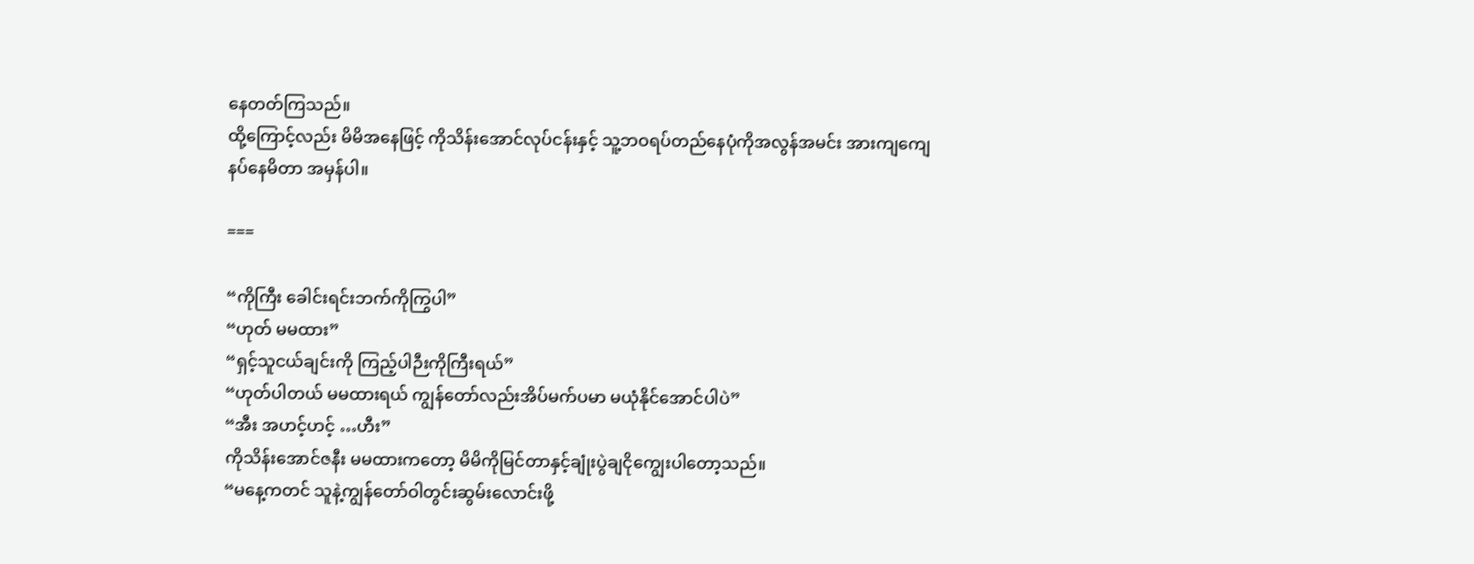နေတတ်ကြသည်။
ထို့ကြောင့်လည်း မိမိအနေဖြင့် ကိုသိန်းအောင်လုပ်ငန်းနှင့် သူ့ဘဝရပ်တည်နေပုံကိုအလွန်အမင်း အားကျကျေနပ်နေမိတာ အမှန်ပါ။

===

“ကိုကြီး ခေါင်းရင်းဘက်ကိုကြွပါ”
“ဟုတ် မမထား”
“ရှင့်သူငယ်ချင်းကို ကြည့်ပါဉီးကိုကြီးရယ်”
“ဟုတ်ပါတယ် မမထားရယ် ကျွန်တော်လည်းအိပ်မက်ပမာ မယုံနိုင်အောင်ပါပဲ”
“အီး အဟင့်ဟင့် …ဟီး”
ကိုသိန်းအောင်ဇနီး မမထားကတော့ မိမိကိုမြင်တာနှင့်ချုံးပွဲချငိုကျွေးပါတော့သည်။
“မနေ့ကတင် သူနဲ့ကျွန်တော်ဝါတွင်းဆွမ်းလောင်းဖို့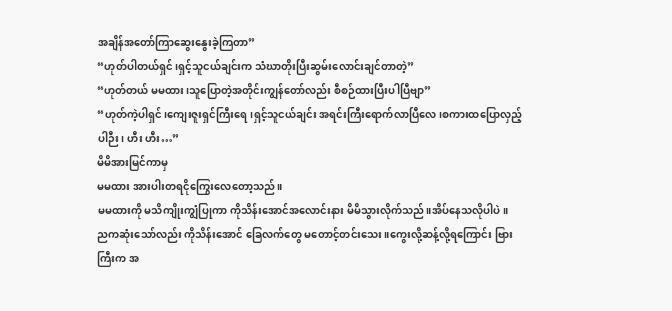အချိန်အတော်ကြာဆွေးနွေးခဲ့ကြတာ”
“ဟုတ်ပါတယ်ရှင်၊ရှင့်သူငယ်ချင်းက သံဃာတိုးပြီးဆွမ်းလောင်းချင်တာတဲ့”
“ဟုတ်တယ် မမထား၊သူပြောတဲ့အတိုင်းကျွန်တော်လည်း စီစဉ်ထားပြီးပါပြီဗျာ”
“ဟုတ်ကဲ့ပါရှင်၊ကျေးဇူးရှင်ကြီးရေ၊ရှင့်သူငယ်ချင်း အရင်းကြီးရောက်လာပြီလေ၊စကားထပြောလှည့်ပါဉီး၊ ဟီး ဟီး…”
မိမိအားမြင်ကာမှ
မမထား အားပါးတရငိုကြွေးလေတော့သည်။
မမထားကို မသိကျိုးကျွံပြုကာ ကိုသိန်းအောင်အလောင်းနား မိမိသွားလိုက်သည်။အိပ်နေသလိုပါပဲ။
ညကဆုံးသော်လည်း ကိုသိန်းအောင် ခြေလက်တွေ မတောင့်တင်းသေး။ကွေးလို့ဆန့်လို့ရကြောင်း ဗြားကြီးက အ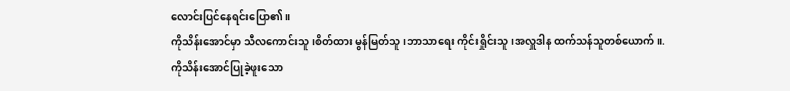လောင်းပြင်နေရင်းပြော၏။
ကိုသိန်းအောင်မှာ သီလကောင်းသူ၊စိတ်ထား မွန်မြတ်သူ၊ဘာသာရေး ကိုင်းရှိုင်းသူ၊အလှူဒါန ထက်သန်သူတစ်ယောက်။.
ကိုသိန်းအောင်ပြုခဲ့ဖူးသော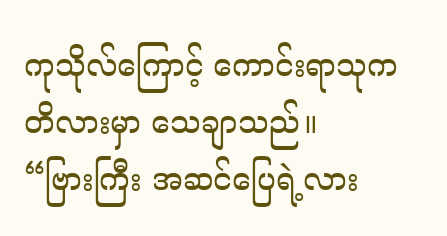ကုသိုလ်ကြောင့် ကောင်းရာသုကတိလားမှာ သေချာသည်။
“ဗြားကြီး အဆင်ပြေရဲ့လား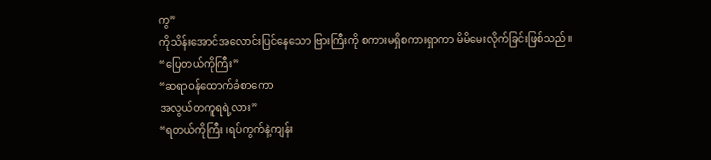ကွ”
ကိုသိန်းအောင်အလောင်းပြင်နေသော ဗြားကြီးကို စကားမရှိစကားရှာကာ မိမိမေးလိုက်ခြင်းဖြစ်သည်။
“ပြေတယ်ကိုကြီး”
“ဆရာဝန်ထောက်ခံစာကော
အလွယ်တကူရရဲ့လား”
“ရတယ်ကိုကြီး ၊ရပ်ကွက်နဲ့ကျန်း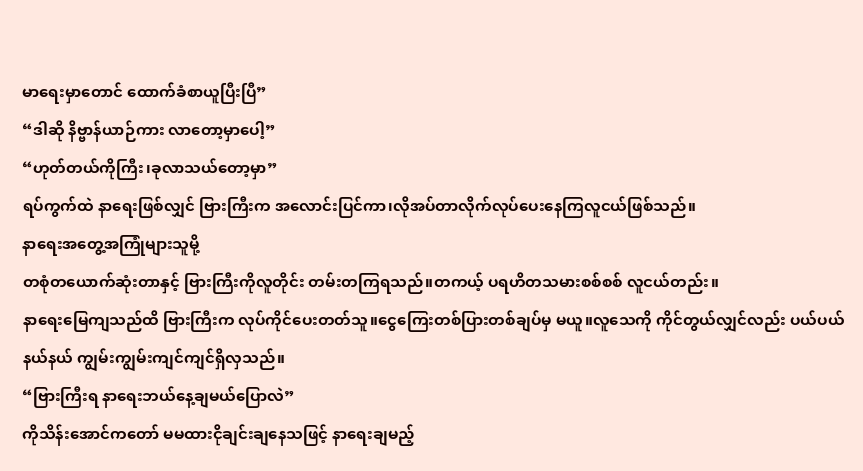မာရေးမှာတောင် ထောက်ခံစာယူပြီးပြီ”
“ဒါဆို နိဗ္ဗာန်ယာဉ်ကား လာတော့မှာပေါ့”
“ဟုတ်တယ်ကိုကြီး၊ခုလာသယ်တော့မှာ”
ရပ်ကွက်ထဲ နာရေးဖြစ်လျှင် ဗြားကြီးက အလောင်းပြင်ကာ၊လိုအပ်တာလိုက်လုပ်ပေးနေကြလူငယ်ဖြစ်သည်။
နာရေးအတွေ့အကြုံများသူမို့
တစုံတယောက်ဆုံးတာနှင့် ဗြားကြီးကိုလူတိုင်း တမ်းတကြရသည်။တကယ့် ပရဟိတသမားစစ်စစ် လူငယ်တည်း။
နာရေးမြေကျသည်ထိ ဗြားကြီးက လုပ်ကိုင်ပေးတတ်သူ။ငွေကြေးတစ်ပြားတစ်ချပ်မှ မယူ။လူသေကို ကိုင်တွယ်လျှင်လည်း ပယ်ပယ်နယ်နယ် ကျွမ်းကျွမ်းကျင်ကျင်ရှိလှသည်။
“ဗြားကြီးရ နာရေးဘယ်နေ့ချမယ်ပြောလဲ”
ကိုသိန်းအောင်ကတော် မမထားငိုချင်းချနေသဖြင့် နာရေးချမည့်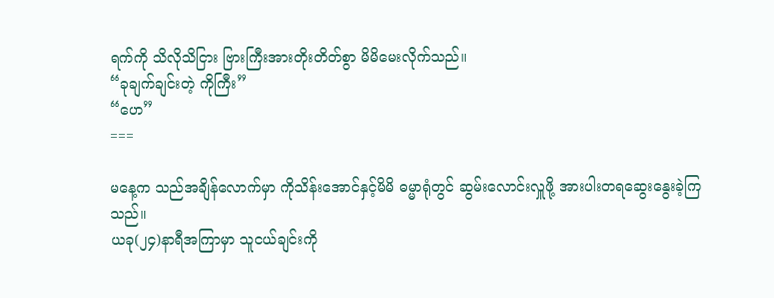ရက်ကို သိလိုသိငြား ဗြားကြီးအားတိုးတိတ်စွာ မိမိမေးလိုက်သည်။
“ခုချက်ချင်းတဲ့ ကိုကြီး”
“ဟေ”
===

မနေ့က သည်အချိန်လောက်မှာ ကိုသိန်းအောင်နှင့်မိမိ ဓမ္မာရုံတွင် ဆွမ်းလောင်းလှူဖို့ အားပါးတရဆွေးနွေးခဲ့ကြသည်။
ယခု(၂၄)နာရီအကြာမှာ သူငယ်ချင်းကို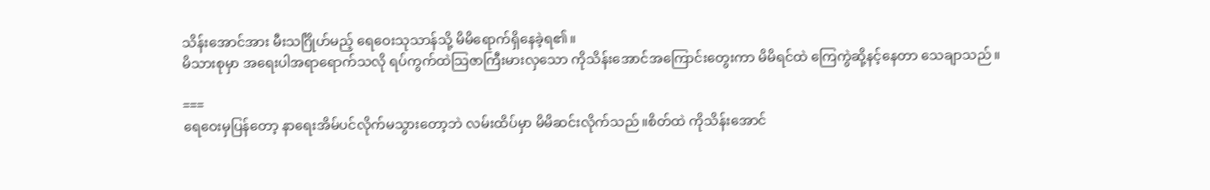သိန်းအောင်အား မီးသင်္ဂြိုဟ်မည့် ရေဝေးသုသာန်သို့ မိမိရောက်ရှိနေခဲ့ရ၏။
မိသားစုမှာ အရေးပါအရာရောက်သလို ရပ်ကွက်ထဲသြဇာကြီးမားလှသော ကိုသိန်းအောင်အကြောင်းတွေးကာ မိမိရင်ထဲ ကြေကွဲဆို့နင့်နေတာ သေချာသည်။

===
ရေဝေးမှပြန်တော့ နာရေးအိမ်ပင်လိုက်မသွားတော့ဘဲ လမ်းထိပ်မှာ မိမိဆင်းလိုက်သည်။စိတ်ထဲ ကိုသိန်းအောင်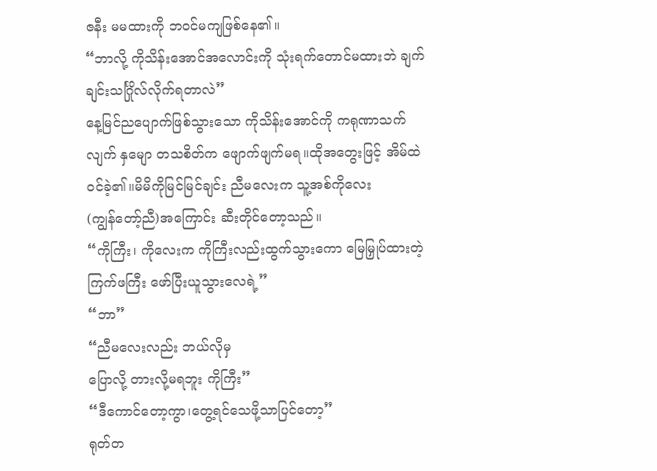ဇနီး မမထားကို ဘဝင်မကျဖြစ်နေ၏။
“ဘာလို့ ကိုသိန်းအောင်အလောင်းကို သုံးရက်တောင်မထားဘဲ ချက်ချင်းသင်္ဂြိုလ်လိုက်ရတာလဲ”
နေ့မြင်ညပျောက်ဖြစ်သွားသော ကိုသိန်းအောင်ကို ကရုဏာသက်လျက် နှမျော တသစိတ်က ဖျောက်ဖျက်မရ။ထိုအတွေးဖြင့် အိမ်ထဲဝင်ခဲ့၏။မိမိကိုမြင်မြင်ချင်း ညီမလေးက သူ့အစ်ကိုလေး
(ကျွန်တော့်ညီ)အကြောင်း ဆီးတိုင်တော့သည်။
“ကိုကြီး၊ ကိုလေးက ကိုကြီးလည်းထွက်သွားကော မြေမြှုပ်ထားတဲ့ကြက်ဖကြီး ဖော်ပြီးယူသွားလေရဲ့”
“ဘာ”
“ညီမလေးလည်း ဘယ်လိုမှ
ပြောလို့ တားလို့မရဘူး ကိုကြီး”
“ဒီကောင်တော့ကွာ၊တွေ့ရင်သေဖို့သာပြင်တော့”
ရုတ်တ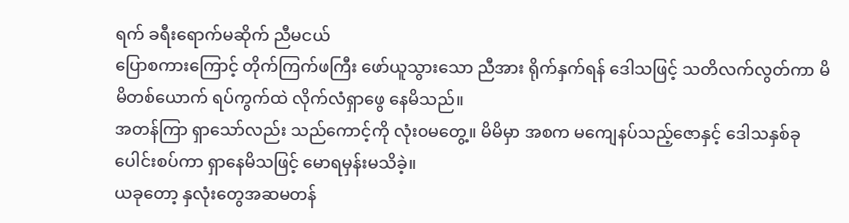ရက် ခရီးရောက်မဆိုက် ညီမငယ်
ပြောစကားကြောင့် တိုက်ကြက်ဖကြီး ဖော်ယူသွားသော ညီအား ရိုက်နှက်ရန် ဒေါသဖြင့် သတိလက်လွတ်ကာ မိမိတစ်ယောက် ရပ်ကွက်ထဲ လိုက်လံရှာဖွေ နေမိသည်။
အတန်ကြာ ရှာသော်လည်း သည်ကောင့်ကို လုံး၀မတွေ့။ မိမိမှာ အစက မကျေနပ်သည့်ဇောနှင့် ဒေါသနှစ်ခုပေါင်းစပ်ကာ ရှာနေမိသဖြင့် မောရမှန်းမသိခဲ့။
ယခုတော့ နှလုံးတွေအဆမတန်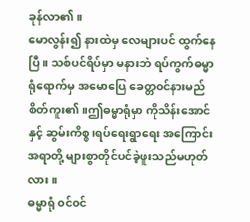ခုန်လာ၏။
မောလွန်း၍ နားထဲမှ လေများပင် ထွက်နေပြီ။ သစ်ပင်ရိပ်မှာ မနားဘဲ ရပ်ကွက်ဓမ္မာရုံရောက်မှ အမောပြေ ခေတ္တ၀င်နားမည် စိတ်ကူး၏။ဤဓမ္မာရုံမှာ ကိုသိန်းအောင်နှင့် ဆွမ်းကိစ္စ၊ရပ်ရေးရွာရေး အကြောင်းအရာတို့ များစွာတိုင်ပင်ခဲ့ဖူးသည်မဟုတ်လား။
ဓမ္မာရုံ ၀င်၀င်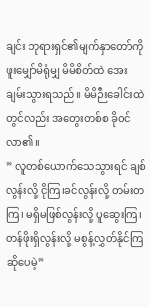ချင်း ဘုရားရှင်၏မျက်နှာတော်ကို ဖူးမျှော်မိရုံမျှ မိမိစိတ်ထဲ အေးချမ်းသွားရသည်။ မိမိဉီးခေါင်းထဲတွင်လည်း အတွေးတစ်စ ခို၀င်လာ၏။
” လူတစ်ယောက်သေသွားရင် ချစ်လွန်းလို့ ငိုကြ၊ခင်လွန်းလို့ တမ်းတကြ၊ မရှိမဖြစ်လွန်းလို့ ပူဆွေးကြ၊တန်ဖိုးရှိလွန်းလို့ မစွန့်လွှတ်နိုင်ကြ ဆိုပေမဲ့”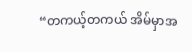“တကယ့်တကယ် အိမ်မှာအ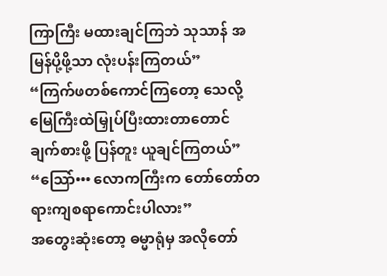ကြာကြီး မထားချင်ကြဘဲ သုသာန် အမြန်ပို့ဖို့သာ လုံးပန်းကြတယ်”
“ကြက်ဖတစ်ကောင်ကြတော့ သေလို့ မြေကြီးထဲမြှုပ်ပြီးထားတာတောင် ချက်စားဖို့ ပြန်တူး ယူချင်ကြတယ်”
“သြော်••• လောကကြီးက တော်တော်တရားကျစရာကောင်းပါလား”
အတွေးဆုံးတော့ ဓမ္မာရုံမှ အလိုတော်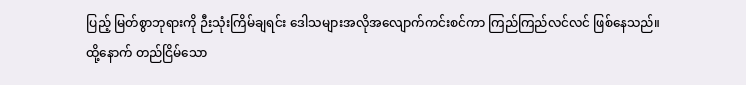ပြည့် မြတ်စွာဘုရားကို ဉီးသုံးကြိမ်ချရင်း ဒေါသများအလိုအလျောက်ကင်းစင်ကာ ကြည်ကြည်လင်လင် ဖြစ်နေသည်။
ထို့နောက် တည်ငြိမ်သော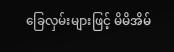ခြေလှမ်းများဖြင့် မိမိအိမ်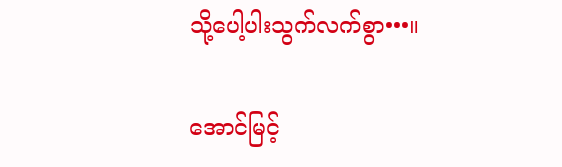သို့ပေါ့ပါးသွက်လက်စွာ•••။

အောင်မြင့်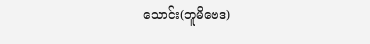သောင်း(ဘူမိဗေဒ)